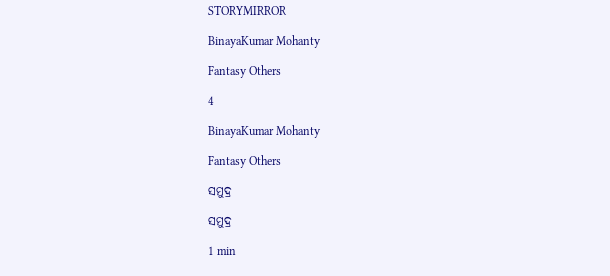STORYMIRROR

BinayaKumar Mohanty

Fantasy Others

4

BinayaKumar Mohanty

Fantasy Others

ସମୁଦ୍ର

ସମୁଦ୍ର

1 min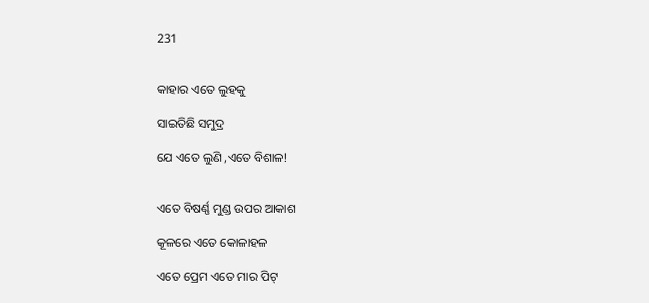231


କାହାର ଏତେ ଲୁହକୁ

ସାଇତିଛି ସମୁଦ୍ର

ଯେ ଏତେ ଲୁଣି ,ଏତେ ବିଶାଳ!


ଏତେ ବିଷର୍ଣ୍ଣ ମୁଣ୍ଡ ଉପର ଆକାଶ

କୂଳରେ ଏତେ କୋଳାହଳ

ଏତେ ପ୍ରେମ ଏତେ ମାର ପିଟ୍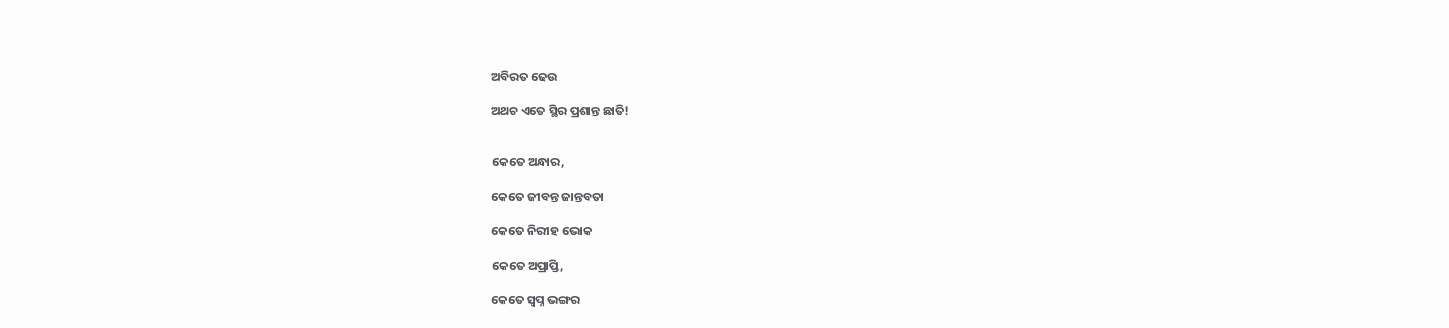ଅବିରତ ଢେଉ

ଅଥଚ ଏତେ ସ୍ଥିର ପ୍ରଶାନ୍ତ ଛାତି!


କେତେ ଅନ୍ଧାର,

କେତେ ଜୀବନ୍ତ ଜାନ୍ତବତା

କେତେ ନିରୀହ ଭୋକ

କେତେ ଅପ୍ରାପ୍ତି,

କେତେ ସ୍ବପ୍ନ ଭଙ୍ଗର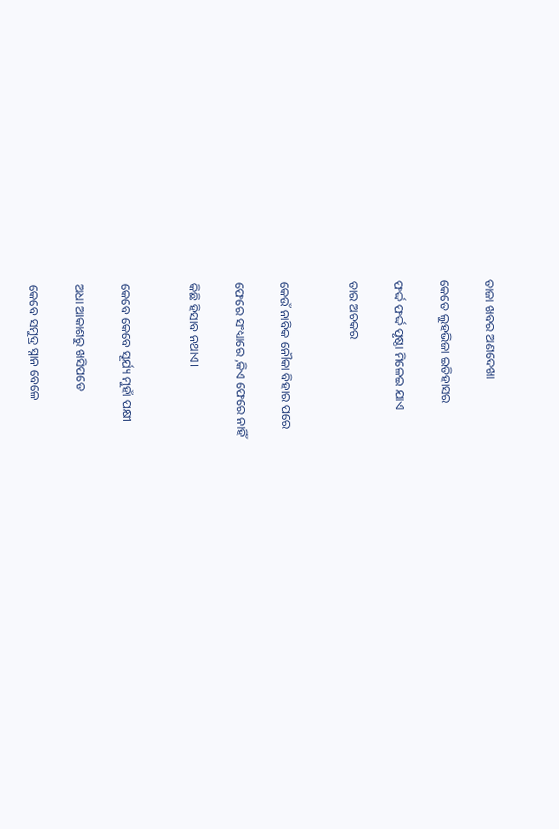ତାଜା ଖବର ଅଣଦେଖା

କେତେ ଲୁହଭିଜା ଇତିହାସର

ଫର୍ଦ୍ଦ ଫର୍ଦ୍ଦ ପୃଷ୍ଠା ମିଳେଇ ଯାଏ

ତାର ଅଚକର


କେଉଁ ନାବିକ ନୌକା ବିହାର ପରେ

ଫେରେ ସଂଧ୍ୟାରେ ,କିଏ ଫେରେ ନାହିଁ

କିଛି ହିସାବ ନଥାଏ।


କେବେ କେବେ ସୂର୍ଯ୍ୟ ମୁହାଁ ପକ୍ଷୀ

ଅଧା ଆକାଶରୁ ଖସିପଡେ

କେବେ ସମୁଦ୍ର ସ୍ନାନ ବେଳେ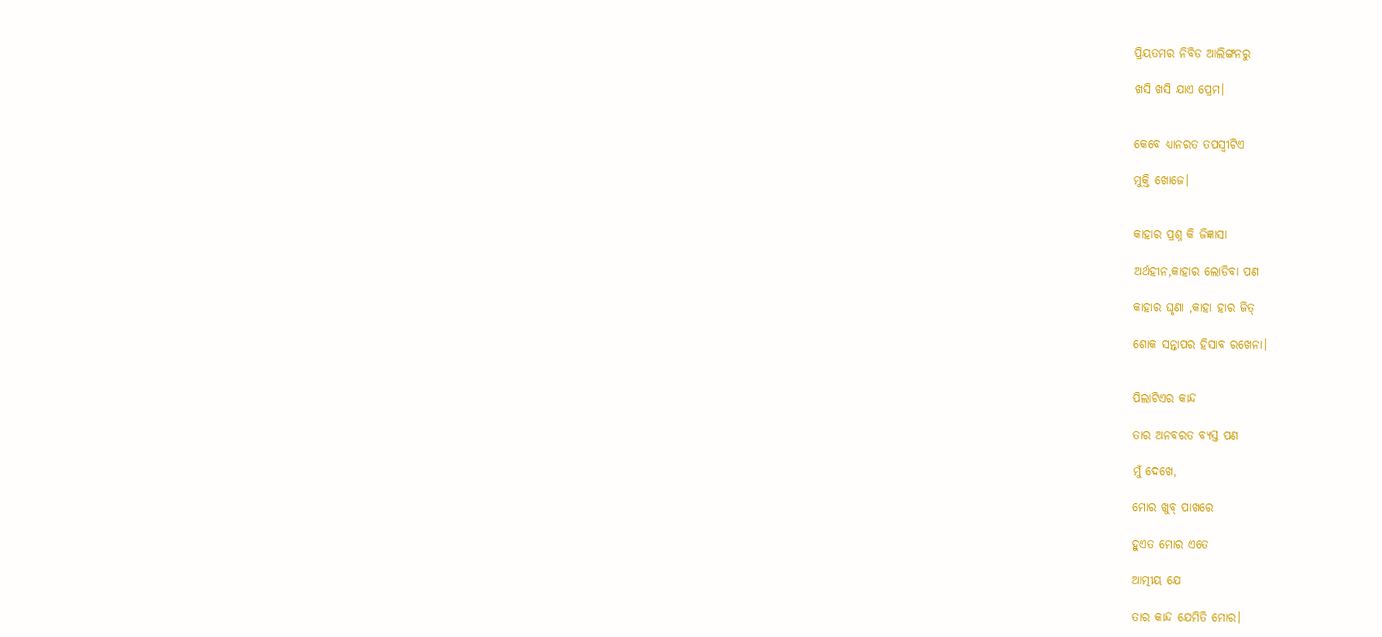ପ୍ରିୟତମର ନିବିଡ ଆଲିଙ୍ଗନରୁ

ଖସି ଖସି ଯାଏ ପ୍ରେମ।


କେବେ ଧ୍ୟାନରତ ତପସ୍ୱୀଟିଏ

ମୁକ୍ତି ଖୋଜେ।


କାହାର ପ୍ରଶ୍ନ କି ଜିଜ୍ଞାସା

ଅର୍ଥହୀନ,କାହାର ଲୋଡିବା ପଣ

କାହାର ଘୃଣା ,କାହା ହାର ଜିତ୍

ଶୋକ ସନ୍ତାପର ହିସାବ ରଖେନା।


ପିଲାଟିଏର କାନ୍ଦ

ତାର ଅନବରତ ବ୍ୟସ୍ତ ପଣ

ମୁଁ ଦେଖେ,

ମୋର ଖୁବ୍ ପାଖରେ

ହୁଏତ ମୋର ଏତେ

ଆତ୍ମୀୟ ଯେ

ତାର କାନ୍ଦ ଯେମିତି ମୋର।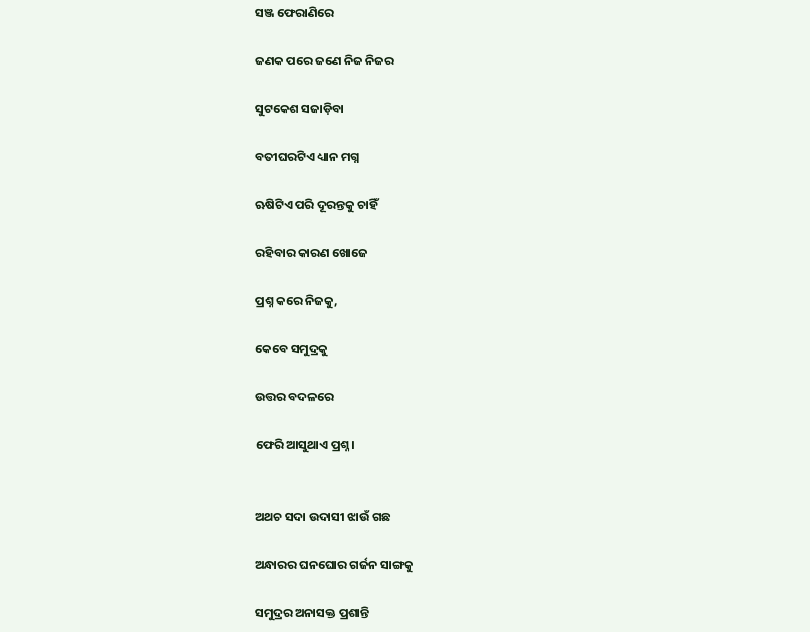ସଞ୍ଜ ଫେରାଣିରେ

ଜଣକ ପରେ ଜଣେ ନିଜ ନିଜର

ସୁଟକେଶ ସଜାଡ଼ିବା

ବତୀଘରଟିଏ ଧ୍ୟାନ ମଗ୍ନ

ଋଷିଟିଏ ପରି ଦୂରନ୍ତକୁ ଚାହିଁ

ରହିବାର କାରଣ ଖୋଜେ

ପ୍ରଶ୍ନ କରେ ନିଜକୁ,

କେବେ ସମୁଦ୍ରକୁ

ଉତ୍ତର ବଦଳରେ

ଫେରି ଆସୁଥାଏ ପ୍ରଶ୍ନ।


ଅଥଚ ସଦା ଉଦାସୀ ଝାଉଁ ଗଛ

ଅନ୍ଧାରର ଘନଘୋର ଗର୍ଜନ ସାଙ୍ଗକୁ

ସମୁଦ୍ରର ଅନାସକ୍ତ ପ୍ରଶାନ୍ତି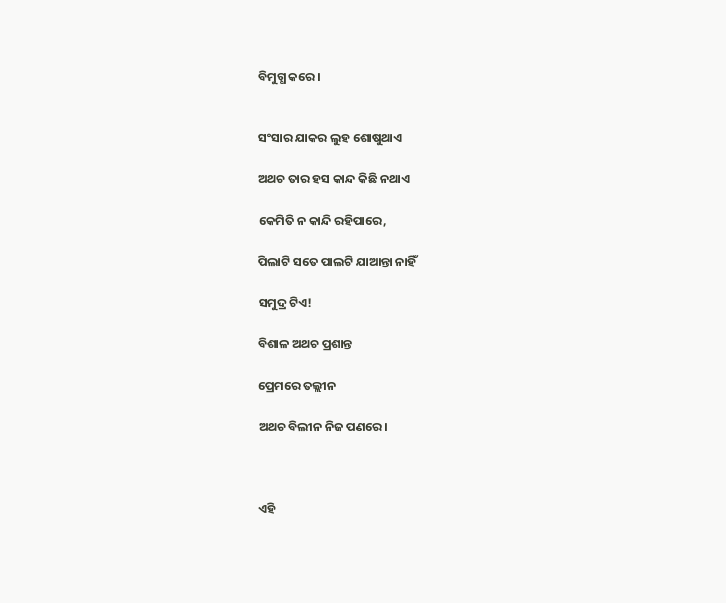ବିମୁଗ୍ଧ କରେ।


ସଂସାର ଯାକର ଲୁହ ଶୋଷୁଥାଏ

ଅଥଚ ତାର ହସ କାନ୍ଦ କିଛି ନଥାଏ

କେମିତି ନ କାନ୍ଦି ରହିପାରେ,

ପିଲାଟି ସତେ ପାଲଟି ଯାଆନ୍ତା ନାହିଁ

ସମୁଦ୍ର ଟିଏ!

ବିଶାଳ ଅଥଚ ପ୍ରଶାନ୍ତ

ପ୍ରେମରେ ତଲ୍ଲୀନ

ଅଥଚ ବିଲୀନ ନିଜ ପଣରେ।



ଏହି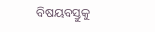ବିଷୟବସ୍ତୁକୁ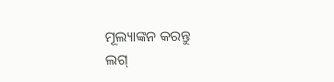ମୂଲ୍ୟାଙ୍କନ କରନ୍ତୁ
ଲଗ୍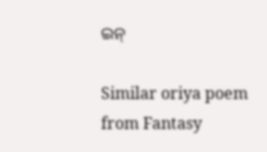ଇନ୍

Similar oriya poem from Fantasy